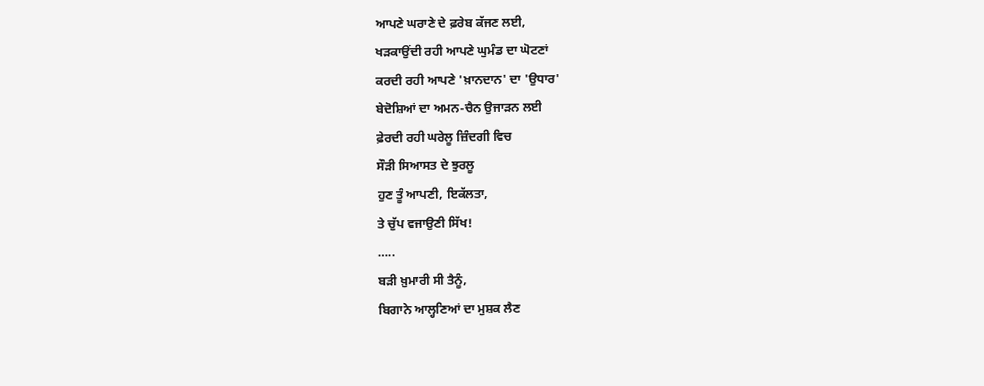ਆਪਣੇ ਘਰਾਣੇ ਦੇ ਫ਼ਰੇਬ ਕੱਜਣ ਲਈ,
ਖੜਕਾਉਂਦੀ ਰਹੀ ਆਪਣੇ ਘੁਮੰਡ ਦਾ ਘੋਟਣਾਂ
ਕਰਦੀ ਰਹੀ ਆਪਣੇ 'ਖ਼ਾਨਦਾਨ' ਦਾ 'ਉਧਾਰ'
ਬੇਦੋਸ਼ਿਆਂ ਦਾ ਅਮਨ-ਚੈਨ ਉਜਾੜਨ ਲਈ
ਫ਼ੇਰਦੀ ਰਹੀ ਘਰੇਲੂ ਜ਼ਿੰਦਗੀ ਵਿਚ
ਸੌੜੀ ਸਿਆਸਤ ਦੇ ਝੁਰਲੂ
ਹੁਣ ਤੂੰ ਆਪਣੀ, ਇਕੱਲਤਾ,
ਤੇ ਚੁੱਪ ਵਜਾਉਣੀ ਸਿੱਖ!
…..
ਬੜੀ ਖ਼ੁਮਾਰੀ ਸੀ ਤੈਨੂੰ,
ਬਿਗਾਨੇ ਆਲ੍ਹਣਿਆਂ ਦਾ ਮੁਸ਼ਕ ਲੈਣ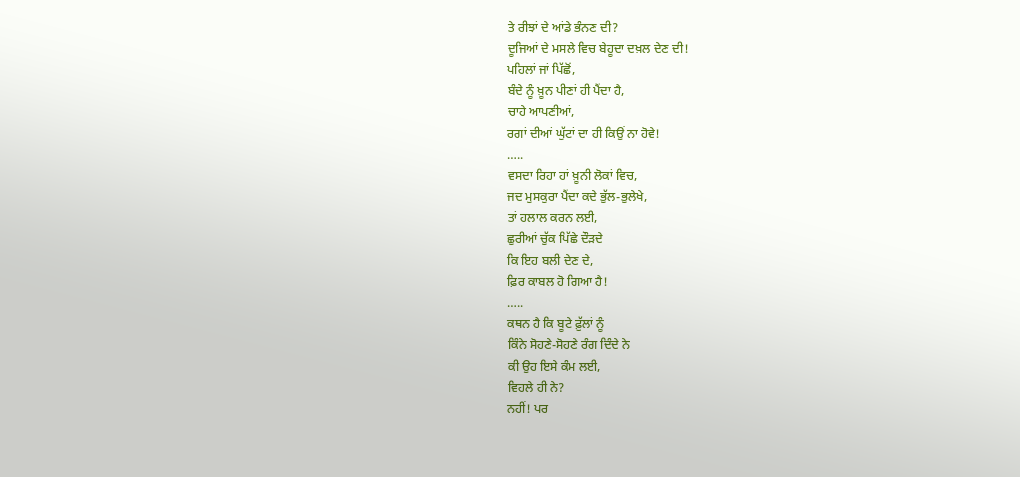ਤੇ ਰੀਝਾਂ ਦੇ ਆਂਡੇ ਭੰਨਣ ਦੀ?
ਦੂਜਿਆਂ ਦੇ ਮਸਲੇ ਵਿਚ ਬੇਹੂਦਾ ਦਖ਼ਲ ਦੇਣ ਦੀ!
ਪਹਿਲਾਂ ਜਾਂ ਪਿੱਛੋਂ,
ਬੰਦੇ ਨੂੰ ਖ਼ੂਨ ਪੀਣਾਂ ਹੀ ਪੈਂਦਾ ਹੈ,
ਚਾਹੇ ਆਪਣੀਆਂ,
ਰਗਾਂ ਦੀਆਂ ਘੁੱਟਾਂ ਦਾ ਹੀ ਕਿਉਂ ਨਾ ਹੋਵੇ!
…..
ਵਸਦਾ ਰਿਹਾ ਹਾਂ ਖ਼ੂਨੀ ਲੋਕਾਂ ਵਿਚ,
ਜਦ ਮੁਸਕੁਰਾ ਪੈਂਦਾ ਕਦੇ ਭੁੱਲ-ਭੁਲੇਖੇ,
ਤਾਂ ਹਲਾਲ ਕਰਨ ਲਈ,
ਛੁਰੀਆਂ ਚੁੱਕ ਪਿੱਛੇ ਦੌੜਦੇ
ਕਿ ਇਹ ਬਲੀ ਦੇਣ ਦੇ,
ਫ਼ਿਰ ਕਾਬਲ ਹੋ ਗਿਆ ਹੈ!
…..
ਕਥਨ ਹੈ ਕਿ ਬੂਟੇ ਫ਼ੁੱਲਾਂ ਨੂੰ
ਕਿੰਨੇ ਸੋਹਣੇ-ਸੋਹਣੇ ਰੰਗ ਦਿੰਦੇ ਨੇ
ਕੀ ਉਹ ਇਸੇ ਕੰਮ ਲਈ,
ਵਿਹਲੇ ਹੀ ਨੇ?
ਨਹੀਂ! ਪਰ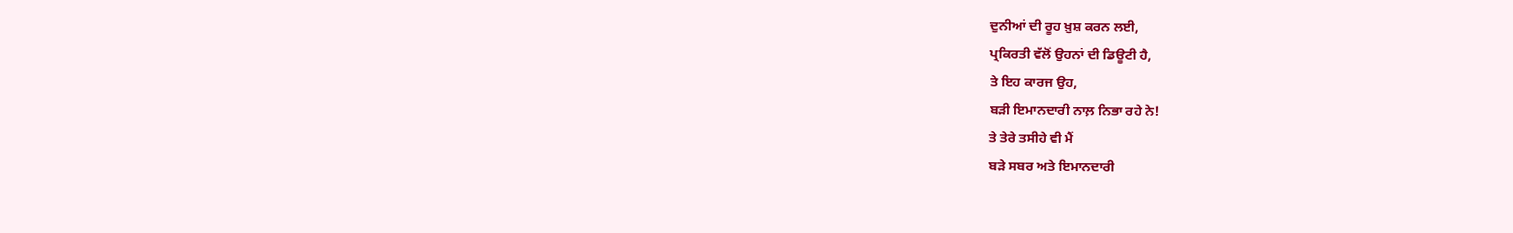ਦੁਨੀਆਂ ਦੀ ਰੂਹ ਖ਼ੁਸ਼ ਕਰਨ ਲਈ,
ਪ੍ਰਕਿਰਤੀ ਵੱਲੋਂ ਉਹਨਾਂ ਦੀ ਡਿਊਟੀ ਹੈ,
ਤੇ ਇਹ ਕਾਰਜ ਉਹ,
ਬੜੀ ਇਮਾਨਦਾਰੀ ਨਾਲ਼ ਨਿਭਾ ਰਹੇ ਨੇ!
ਤੇ ਤੇਰੇ ਤਸੀਹੇ ਵੀ ਮੈਂ
ਬੜੇ ਸਬਰ ਅਤੇ ਇਮਾਨਦਾਰੀ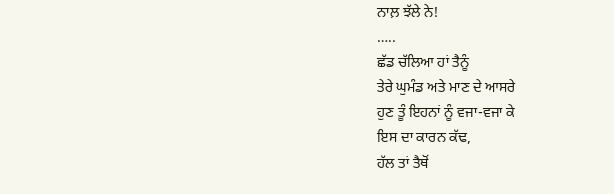ਨਾਲ਼ ਝੱਲੇ ਨੇ!
…..
ਛੱਡ ਚੱਲਿਆ ਹਾਂ ਤੈਨੂੰ
ਤੇਰੇ ਘੁਮੰਡ ਅਤੇ ਮਾਣ ਦੇ ਆਸਰੇ
ਹੁਣ ਤੂੰ ਇਹਨਾਂ ਨੂੰ ਵਜਾ-ਵਜਾ ਕੇ
ਇਸ ਦਾ ਕਾਰਨ ਕੱਢ,
ਹੱਲ ਤਾਂ ਤੈਥੋਂ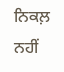ਨਿਕਲ਼ ਨਹੀਂ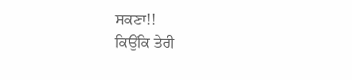ਸਕਣਾ!!
ਕਿਉਂਕਿ ਤੇਰੀ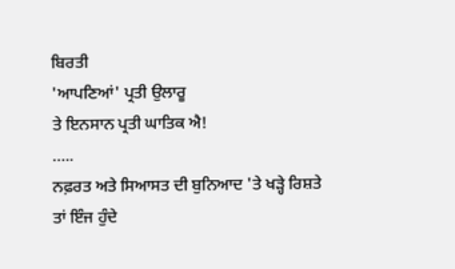ਬਿਰਤੀ
'ਆਪਣਿਆਂ' ਪ੍ਰਤੀ ਉਲਾਰੂ
ਤੇ ਇਨਸਾਨ ਪ੍ਰਤੀ ਘਾਤਿਕ ਐ!
…..
ਨਫ਼ਰਤ ਅਤੇ ਸਿਆਸਤ ਦੀ ਬੁਨਿਆਦ 'ਤੇ ਖੜ੍ਹੇ ਰਿਸ਼ਤੇ
ਤਾਂ ਇੰਜ ਹੁੰਦੇ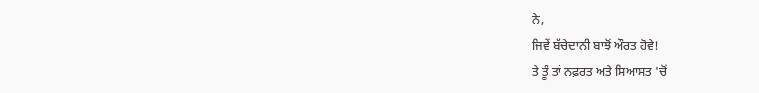ਨੇ,
ਜਿਵੇਂ ਬੱਚੇਦਾਨੀ ਬਾਝੋਂ ਔਰਤ ਹੋਵੇ!
ਤੇ ਤੂੰ ਤਾਂ ਨਫ਼ਰਤ ਅਤੇ ਸਿਆਸਤ 'ਚੋਂ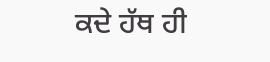ਕਦੇ ਹੱਥ ਹੀ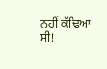ਨਹੀਂ ਕੱਢਿਆ ਸੀ!